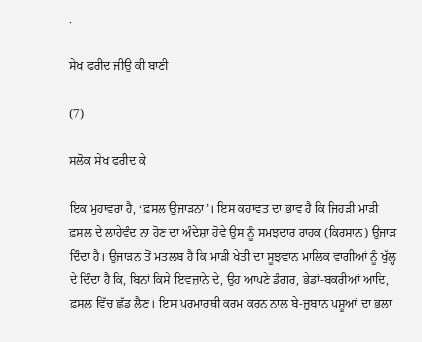.

ਸੇਖ ਫਰੀਦ ਜੀਉ ਕੀ ਬਾਣੀ

(7)

ਸਲੋਕ ਸੇਖ ਫਰੀਦ ਕੇ

ਇਕ ਮੁਹਾਵਰਾ ਹੈ, ‘ਫ਼ਸਲ ਉਜਾੜਨਾ’। ਇਸ ਕਹਾਵਤ ਦਾ ਭਾਵ ਹੈ ਕਿ ਜਿਹੜੀ ਮਾੜੀ ਫ਼ਸਲ ਦੇ ਲਾਹੇਵੰਦ ਨਾ ਹੋਣ ਦਾ ਅੰਦੇਸ਼ਾ ਹੋਵੇ ਉਸ ਨੂੰ ਸਮਝਦਾਰ ਰਾਹਕ (ਕਿਰਸਾਨ) ਉਜਾੜ ਦਿੰਦਾ ਹੈ। ਉਜਾੜਨ ਤੋਂ ਮਤਲਬ ਹੈ ਕਿ ਮਾੜੀ ਖੇਤੀ ਦਾ ਸੂਝਵਾਨ ਮਾਲਿਕ ਵਾਗੀਆਂ ਨੂੰ ਖੁੱਲ੍ਹ ਦੇ ਦਿੰਦਾ ਹੈ ਕਿ, ਬਿਨਾਂ ਕਿਸੇ ਇਵਜ਼ਾਨੇ ਦੇ, ਉਹ ਆਪਣੇ ਡੰਗਰ, ਭੇਡਾਂ-ਬਕਰੀਆਂ ਆਦਿ, ਫ਼ਸਲ ਵਿੱਚ ਛੱਡ ਲੈਣ। ਇਸ ਪਰਮਾਰਥੀ ਕਰਮ ਕਰਨ ਨਾਲ ਬੇ-ਜ਼ੁਬਾਨ ਪਸ਼ੂਆਂ ਦਾ ਭਲਾ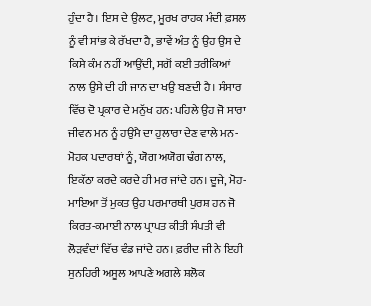ਹੁੰਦਾ ਹੈ। ਇਸ ਦੇ ਉਲਟ, ਮੂਰਖ ਰਾਹਕ ਮੰਦੀ ਫ਼ਸਲ ਨੂੰ ਵੀ ਸਾਂਭ ਕੇ ਰੱਖਦਾ ਹੈ, ਭਾਵੇਂ ਅੰਤ ਨੂੰ ਉਹ ਉਸ ਦੇ ਕਿਸੇ ਕੰਮ ਨਹੀਂ ਆਉਂਦੀ, ਸਗੋਂ ਕਈ ਤਰੀਕਿਆਂ ਨਾਲ ਉਸੇ ਦੀ ਹੀ ਜਾਨ ਦਾ ਖਉ ਬਣਦੀ ਹੈ। ਸੰਸਾਰ ਵਿੱਚ ਦੋ ਪ੍ਰਕਾਰ ਦੇ ਮਨੁੱਖ ਹਨ: ਪਹਿਲੇ ਉਹ ਜੋ ਸਾਰਾ ਜੀਵਨ ਮਨ ਨੂੰ ਹਉਮੈ ਦਾ ਹੁਲਾਰਾ ਦੇਣ ਵਾਲੇ ਮਨ-ਮੋਹਕ ਪਦਾਰਥਾਂ ਨੂੰ, ਯੋਗ ਅਯੋਗ ਢੰਗ ਨਾਲ, ਇਕੱਠਾ ਕਰਦੇ ਕਰਦੇ ਹੀ ਮਰ ਜਾਂਦੇ ਹਨ। ਦੂਜੇ, ਮੋਹ-ਮਾਇਆ ਤੋਂ ਮੁਕਤ ਉਹ ਪਰਮਾਰਥੀ ਪੁਰਸ਼ ਹਨ ਜੋ ਕਿਰਤ-ਕਮਾਈ ਨਾਲ ਪ੍ਰਾਪਤ ਕੀਤੀ ਸੰਪਤੀ ਵੀ ਲੋੜਵੰਦਾਂ ਵਿੱਚ ਵੰਡ ਜਾਂਦੇ ਹਨ। ਫ਼ਰੀਦ ਜੀ ਨੇ ਇਹੀ ਸੁਨਹਿਰੀ ਅਸੂਲ ਆਪਣੇ ਅਗਲੇ ਸ਼ਲੋਕ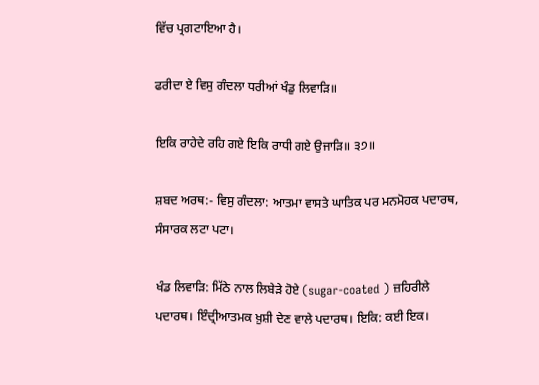ਵਿੱਚ ਪ੍ਰਗਟਾਇਆ ਹੈ।

ਫਰੀਦਾ ਏ ਵਿਸੁ ਗੰਦਲਾ ਧਰੀਆਂ ਖੰਡੁ ਲਿਵਾੜਿ॥

ਇਕਿ ਰਾਹੇਦੇ ਰਹਿ ਗਏ ਇਕਿ ਰਾਧੀ ਗਏ ਉਜਾੜਿ॥ ੩੭॥

ਸ਼ਬਦ ਅਰਥ:- ਵਿਸੁ ਗੰਦਲਾ: ਆਤਮਾ ਵਾਸਤੇ ਘਾਤਿਕ ਪਰ ਮਨਮੋਹਕ ਪਦਾਰਥ, ਸੰਸਾਰਕ ਲਟਾ ਪਟਾ।

ਖੰਡ ਲਿਵਾੜਿ: ਮਿੱਠੇ ਨਾਲ ਲਿਬੇੜੇ ਹੋਏ (sugar-coated ) ਜ਼ਹਿਰੀਲੇ ਪਦਾਰਥ। ਇੰਦ੍ਰੀਆਤਮਕ ਖ਼ੁਸ਼ੀ ਦੇਣ ਵਾਲੇ ਪਦਾਰਥ। ਇਕਿ: ਕਈ ਇਕ।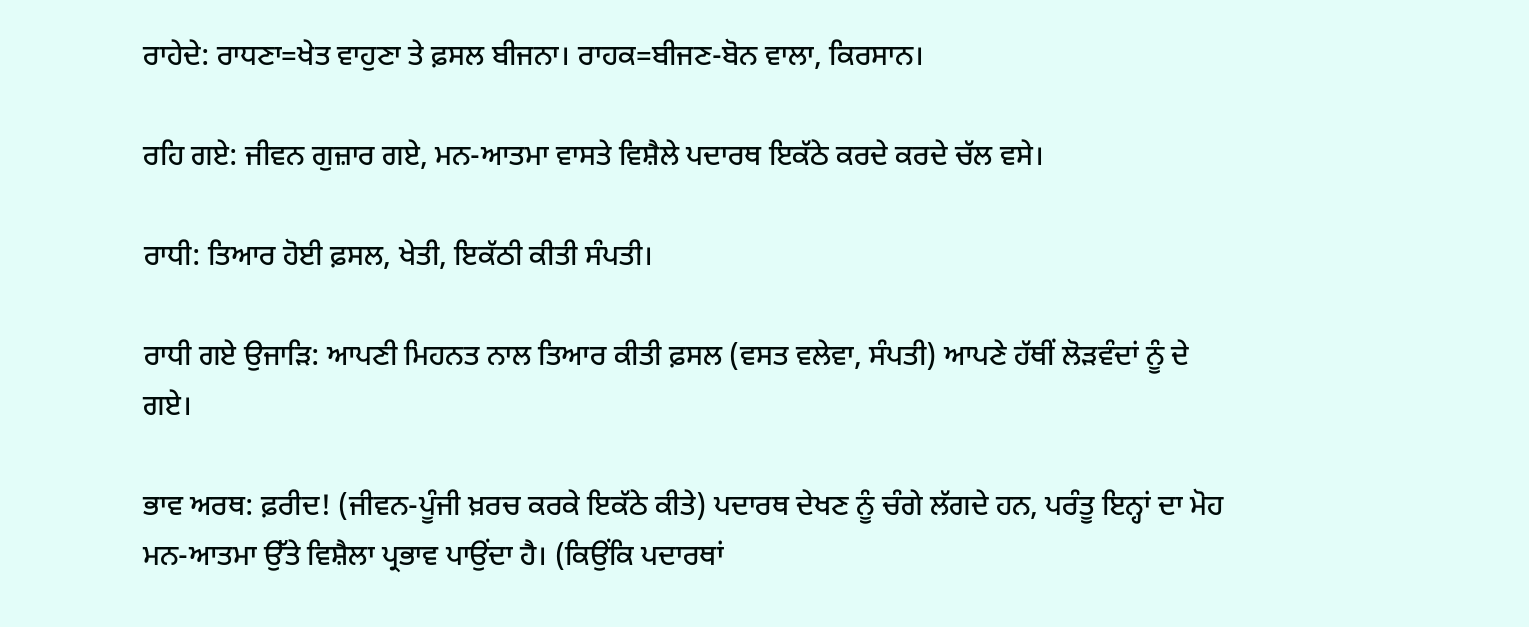ਰਾਹੇਦੇ: ਰਾਧਣਾ=ਖੇਤ ਵਾਹੁਣਾ ਤੇ ਫ਼ਸਲ ਬੀਜਨਾ। ਰਾਹਕ=ਬੀਜਣ-ਬੋਨ ਵਾਲਾ, ਕਿਰਸਾਨ।

ਰਹਿ ਗਏ: ਜੀਵਨ ਗੁਜ਼ਾਰ ਗਏ, ਮਨ-ਆਤਮਾ ਵਾਸਤੇ ਵਿਸ਼ੈਲੇ ਪਦਾਰਥ ਇਕੱਠੇ ਕਰਦੇ ਕਰਦੇ ਚੱਲ ਵਸੇ।

ਰਾਧੀ: ਤਿਆਰ ਹੋਈ ਫ਼ਸਲ, ਖੇਤੀ, ਇਕੱਠੀ ਕੀਤੀ ਸੰਪਤੀ।

ਰਾਧੀ ਗਏ ਉਜਾੜਿ: ਆਪਣੀ ਮਿਹਨਤ ਨਾਲ ਤਿਆਰ ਕੀਤੀ ਫ਼ਸਲ (ਵਸਤ ਵਲੇਵਾ, ਸੰਪਤੀ) ਆਪਣੇ ਹੱਥੀਂ ਲੋੜਵੰਦਾਂ ਨੂੰ ਦੇ ਗਏ।

ਭਾਵ ਅਰਥ: ਫ਼ਰੀਦ! (ਜੀਵਨ-ਪੂੰਜੀ ਖ਼ਰਚ ਕਰਕੇ ਇਕੱਠੇ ਕੀਤੇ) ਪਦਾਰਥ ਦੇਖਣ ਨੂੰ ਚੰਗੇ ਲੱਗਦੇ ਹਨ, ਪਰੰਤੂ ਇਨ੍ਹਾਂ ਦਾ ਮੋਹ ਮਨ-ਆਤਮਾ ਉੱਤੇ ਵਿਸ਼ੈਲਾ ਪ੍ਰਭਾਵ ਪਾਉਂਦਾ ਹੈ। (ਕਿਉਂਕਿ ਪਦਾਰਥਾਂ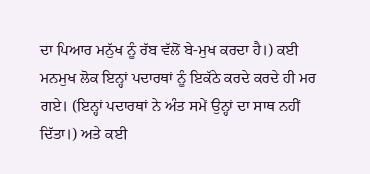ਦਾ ਪਿਆਰ ਮਨੁੱਖ ਨੂੰ ਰੱਬ ਵੱਲੋਂ ਬੇ-ਮੁਖ ਕਰਦਾ ਹੈ।) ਕਈ ਮਨਮੁਖ ਲੋਕ ਇਨ੍ਹਾਂ ਪਦਾਰਥਾਂ ਨੂੰ ਇਕੱਠੇ ਕਰਦੇ ਕਰਦੇ ਹੀ ਮਰ ਗਏ। (ਇਨ੍ਹਾਂ ਪਦਾਰਥਾਂ ਨੇ ਅੰਤ ਸਮੇਂ ਉਨ੍ਹਾਂ ਦਾ ਸਾਥ ਨਹੀਂ ਦਿੱਤਾ।) ਅਤੇ ਕਈ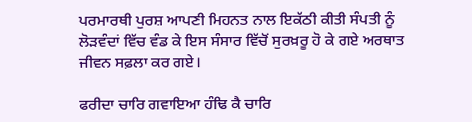ਪਰਮਾਰਥੀ ਪੁਰਸ਼ ਆਪਣੀ ਮਿਹਨਤ ਨਾਲ ਇਕੱਠੀ ਕੀਤੀ ਸੰਪਤੀ ਨੂੰ ਲੋੜਵੰਦਾਂ ਵਿੱਚ ਵੰਡ ਕੇ ਇਸ ਸੰਸਾਰ ਵਿੱਚੋਂ ਸੁਰਖ਼ਰੂ ਹੋ ਕੇ ਗਏ ਅਰਥਾਤ ਜੀਵਨ ਸਫ਼ਲਾ ਕਰ ਗਏ।

ਫਰੀਦਾ ਚਾਰਿ ਗਵਾਇਆ ਹੰਢਿ ਕੈ ਚਾਰਿ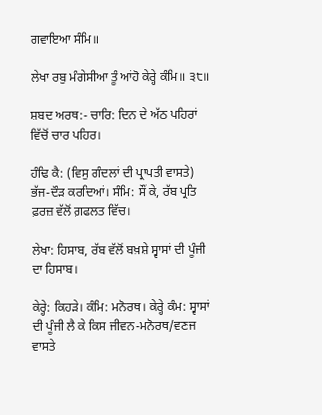ਗਵਾਇਆ ਸੰਮਿ॥

ਲੇਖਾ ਰਬੁ ਮੰਗੇਸੀਆ ਤੂੰ ਆਂਹੋ ਕੇਰ੍ਹੇ ਕੰਮਿ॥ ੩੮॥

ਸ਼ਬਦ ਅਰਥ:- ਚਾਰਿ: ਦਿਨ ਦੇ ਅੱਠ ਪਹਿਰਾਂ ਵਿੱਚੋਂ ਚਾਰ ਪਹਿਰ।

ਹੰਢਿ ਕੈ: (ਵਿਸੁ ਗੰਦਲਾਂ ਦੀ ਪ੍ਰਾਪਤੀ ਵਾਸਤੇ) ਭੱਜ-ਦੌੜ ਕਰਦਿਆਂ। ਸੰਮਿ: ਸੌਂ ਕੇ, ਰੱਬ ਪ੍ਰਤਿ ਫ਼ਰਜ਼ ਵੱਲੋਂ ਗ਼ਫਲਤ ਵਿੱਚ।

ਲੇਖਾ: ਹਿਸਾਬ, ਰੱਬ ਵੱਲੋਂ ਬਖ਼ਸ਼ੇ ਸ੍ਵਾਸਾਂ ਦੀ ਪੂੰਜੀ ਦਾ ਹਿਸਾਬ।

ਕੇਰ੍ਹੇ: ਕਿਹੜੇ। ਕੰਮਿ: ਮਨੋਰਥ। ਕੇਰ੍ਹੇ ਕੰਮ: ਸ੍ਵਾਸਾਂ ਦੀ ਪੂੰਜੀ ਲੈ ਕੇ ਕਿਸ ਜੀਵਨ-ਮਨੋਰਥ/ਵਣਜ ਵਾਸਤੇ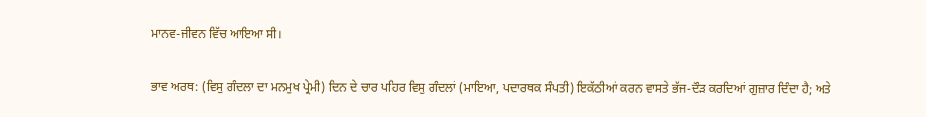ਮਾਨਵ-ਜੀਵਨ ਵਿੱਚ ਆਇਆ ਸੀ।

ਭਾਵ ਅਰਥ: (ਵਿਸੁ ਗੰਦਲਾ ਦਾ ਮਨਮੁਖ ਪ੍ਰੇਮੀ) ਦਿਨ ਦੇ ਚਾਰ ਪਹਿਰ ਵਿਸੁ ਗੰਦਲਾਂ (ਮਾਇਆ, ਪਦਾਰਥਕ ਸੰਪਤੀ) ਇਕੱਠੀਆਂ ਕਰਨ ਵਾਸਤੇ ਭੱਜ-ਦੌੜ ਕਰਦਿਆਂ ਗੁਜ਼ਾਰ ਦਿੰਦਾ ਹੈ; ਅਤੇ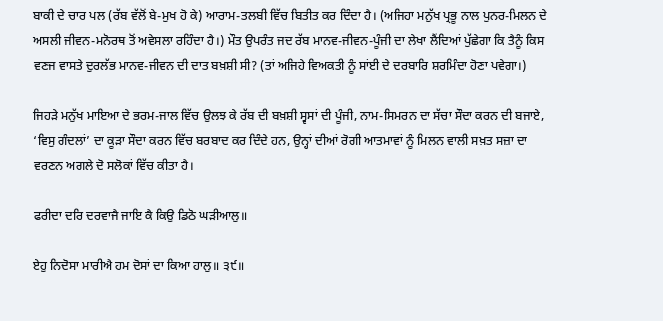ਬਾਕੀ ਦੇ ਚਾਰ ਪਲ (ਰੱਬ ਵੱਲੋਂ ਬੇ-ਮੁਖ ਹੋ ਕੇ) ਆਰਾਮ-ਤਲਬੀ ਵਿੱਚ ਬਿਤੀਤ ਕਰ ਦਿੰਦਾ ਹੈ। (ਅਜਿਹਾ ਮਨੁੱਖ ਪ੍ਰਭੂ ਨਾਲ ਪੁਨਰ-ਮਿਲਨ ਦੇ ਅਸਲੀ ਜੀਵਨ-ਮਨੋਰਥ ਤੋਂ ਅਵੇਸਲਾ ਰਹਿੰਦਾ ਹੈ।) ਮੌਤ ਉਪਰੰਤ ਜਦ ਰੱਬ ਮਾਨਵ-ਜੀਵਨ-ਪੂੰਜੀ ਦਾ ਲੇਖਾ ਲੈਂਦਿਆਂ ਪੁੱਛੇਗਾ ਕਿ ਤੈਨੂੰ ਕਿਸ ਵਣਜ ਵਾਸਤੇ ਦੁਰਲੱਭ ਮਾਨਵ-ਜੀਵਨ ਦੀ ਦਾਤ ਬਖ਼ਸ਼ੀ ਸੀ? (ਤਾਂ ਅਜਿਹੇ ਵਿਅਕਤੀ ਨੂੰ ਸਾਂਈ ਦੇ ਦਰਬਾਰਿ ਸ਼ਰਮਿੰਦਾ ਹੋਣਾ ਪਵੇਗਾ।)

ਜਿਹੜੇ ਮਨੁੱਖ ਮਾਇਆ ਦੇ ਭਰਮ-ਜਾਲ ਵਿੱਚ ਉਲਝ ਕੇ ਰੱਬ ਦੀ ਬਖ਼ਸ਼ੀ ਸ੍ਵਸਾਂ ਦੀ ਪੂੰਜੀ, ਨਾਮ-ਸਿਮਰਨ ਦਾ ਸੱਚਾ ਸੌਦਾ ਕਰਨ ਦੀ ਬਜਾਏ, ‘ਵਿਸੁ ਗੰਦਲਾਂ’ ਦਾ ਕੂੜਾ ਸੌਦਾ ਕਰਨ ਵਿੱਚ ਬਰਬਾਦ ਕਰ ਦਿੰਦੇ ਹਨ, ਉਨ੍ਹਾਂ ਦੀਆਂ ਰੋਗੀ ਆਤਮਾਵਾਂ ਨੂੰ ਮਿਲਨ ਵਾਲੀ ਸਖ਼ਤ ਸਜ਼ਾ ਦਾ ਵਰਣਨ ਅਗਲੇ ਦੋ ਸਲੋਕਾਂ ਵਿੱਚ ਕੀਤਾ ਹੈ।

ਫਰੀਦਾ ਦਰਿ ਦਰਵਾਜੈ ਜਾਇ ਕੈ ਕਿਉ ਡਿਠੋ ਘੜੀਆਲੁ॥

ਏਹੁ ਨਿਦੋਸਾ ਮਾਰੀਐ ਹਮ ਦੋਸਾਂ ਦਾ ਕਿਆ ਹਾਲੁ॥ ੩੯॥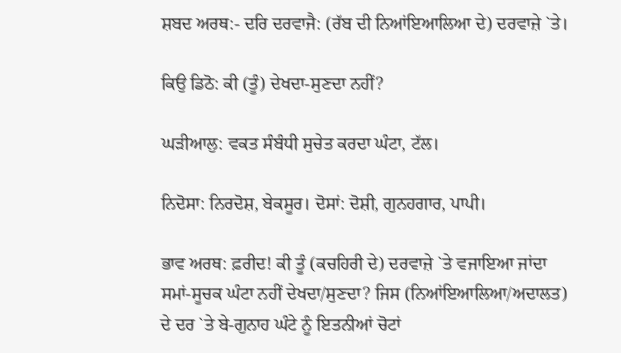ਸ਼ਬਦ ਅਰਥ:- ਦਰਿ ਦਰਵਾਜੈ: (ਰੱਬ ਦੀ ਨਿਆਂਇਆਲਿਆ ਦੇ) ਦਰਵਾਜ਼ੇ `ਤੇ।

ਕਿਉ ਡਿਠੋ: ਕੀ (ਤੂੰ) ਦੇਖਦਾ-ਸੁਣਦਾ ਨਹੀਂ?

ਘੜੀਆਲੁ: ਵਕਤ ਸੰਬੰਧੀ ਸੁਚੇਤ ਕਰਦਾ ਘੰਟਾ, ਟੱਲ।

ਨਿਦੋਸਾ: ਨਿਰਦੋਸ਼, ਬੇਕਸੂਰ। ਦੋਸਾਂ: ਦੋਸ਼ੀ, ਗੁਨਹਗਾਰ, ਪਾਪੀ।

ਭਾਵ ਅਰਥ: ਫ਼ਰੀਦ! ਕੀ ਤੂੰ (ਕਚਹਿਰੀ ਦੇ) ਦਰਵਾਜ਼ੇ `ਤੇ ਵਜਾਇਆ ਜਾਂਦਾ ਸਮਾਂ-ਸੂਚਕ ਘੰਟਾ ਨਹੀਂ ਦੇਖਦਾ/ਸੁਣਦਾ? ਜਿਸ (ਨਿਆਂਇਆਲਿਆ/ਅਦਾਲਤ) ਦੇ ਦਰ `ਤੇ ਬੇ-ਗੁਨਾਹ ਘੰਟੇ ਨੂੰ ਇਤਨੀਆਂ ਚੋਟਾਂ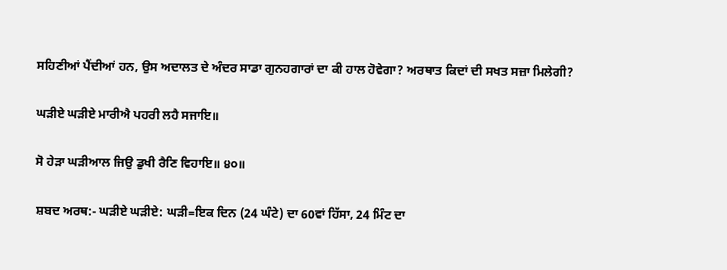ਸਹਿਣੀਆਂ ਪੈਂਦੀਆਂ ਹਨ, ਉਸ ਅਦਾਲਤ ਦੇ ਅੰਦਰ ਸਾਡਾ ਗੁਨਹਗਾਰਾਂ ਦਾ ਕੀ ਹਾਲ ਹੋਵੇਗਾ? ਅਰਥਾਤ ਕਿਦਾਂ ਦੀ ਸਖਤ ਸਜ਼ਾ ਮਿਲੇਗੀ?

ਘੜੀਏ ਘੜੀਏ ਮਾਰੀਐ ਪਹਰੀ ਲਹੈ ਸਜਾਇ॥

ਸੋ ਹੇੜਾ ਘੜੀਆਲ ਜਿਉ ਡੁਖੀ ਰੈਣਿ ਵਿਹਾਇ॥ ੪੦॥

ਸ਼ਬਦ ਅਰਥ:- ਘੜੀਏ ਘੜੀਏ: ਘੜੀ=ਇਕ ਦਿਨ (24 ਘੰਟੇ) ਦਾ 60ਵਾਂ ਹਿੱਸਾ, 24 ਮਿੰਟ ਦਾ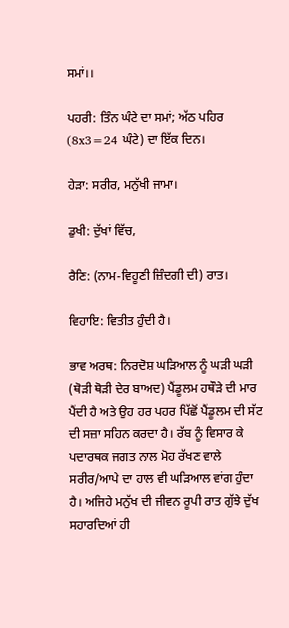ਸਮਾਂ।।

ਪਹਰੀ: ਤਿੰਨ ਘੰਟੇ ਦਾ ਸਮਾਂ; ਅੱਠ ਪਹਿਰ (8x3=24 ਘੰਟੇ) ਦਾ ਇੱਕ ਦਿਨ।

ਹੇੜਾ: ਸਰੀਰ, ਮਨੁੱਖੀ ਜਾਮਾ।

ਡੁਖੀ: ਦੁੱਖਾਂ ਵਿੱਚ,

ਰੈਣਿ: (ਨਾਮ-ਵਿਹੂਣੀ ਜ਼ਿੰਦਗੀ ਦੀ) ਰਾਤ।

ਵਿਹਾਇ: ਵਿਤੀਤ ਹੁੰਦੀ ਹੈ।

ਭਾਵ ਅਰਥ: ਨਿਰਦੋਸ਼ ਘੜਿਆਲ ਨੂੰ ਘੜੀ ਘੜੀ (ਥੋੜੀ ਥੋੜੀ ਦੇਰ ਬਾਅਦ) ਪੈਂਡੂਲਮ ਹਥੌੜੇ ਦੀ ਮਾਰ ਪੈਂਦੀ ਹੈ ਅਤੇ ਉਹ ਹਰ ਪਹਰ ਪਿੱਛੋਂ ਪੈਂਡੂਲਮ ਦੀ ਸੱਟ ਦੀ ਸਜ਼ਾ ਸਹਿਨ ਕਰਦਾ ਹੈ। ਰੱਬ ਨੂੰ ਵਿਸਾਰ ਕੇ ਪਦਾਰਥਕ ਜਗਤ ਨਾਲ ਮੋਹ ਰੱਖਣ ਵਾਲੇ ਸਰੀਰ/ਆਪੇ ਦਾ ਹਾਲ ਵੀ ਘੜਿਆਲ ਵਾਂਗ ਹੁੰਦਾ ਹੈ। ਅਜਿਹੇ ਮਨੁੱਖ ਦੀ ਜੀਵਨ ਰੂਪੀ ਰਾਤ ਗੁੱਝੇ ਦੁੱਖ ਸਹਾਰਦਿਆਂ ਹੀ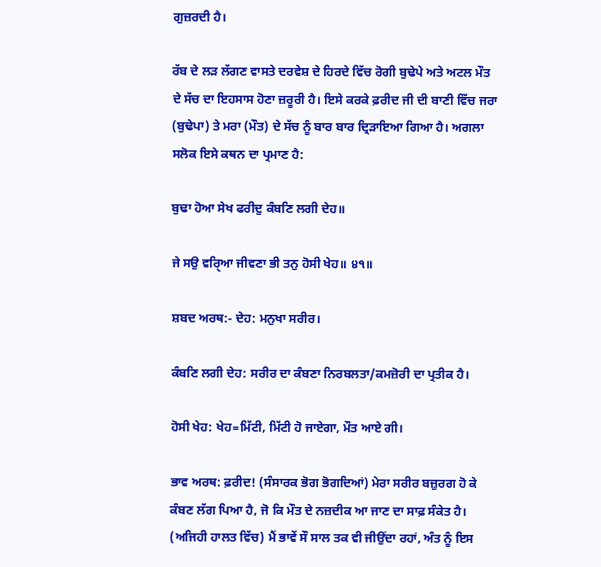ਗੁਜ਼ਰਦੀ ਹੈ।

ਰੱਬ ਦੇ ਲੜ ਲੱਗਣ ਵਾਸਤੇ ਦਰਵੇਸ਼ ਦੇ ਹਿਰਦੇ ਵਿੱਚ ਰੋਗੀ ਬੁਢੇਪੇ ਅਤੇ ਅਟਲ ਮੌਤ ਦੇ ਸੱਚ ਦਾ ਇਹਸਾਸ ਹੋਣਾ ਜ਼ਰੂਰੀ ਹੈ। ਇਸੇ ਕਰਕੇ ਫ਼ਰੀਦ ਜੀ ਦੀ ਬਾਣੀ ਵਿੱਚ ਜਰਾ (ਬੁਢੇਪਾ) ਤੇ ਮਰਾ (ਮੌਤ) ਦੇ ਸੱਚ ਨੂੰ ਬਾਰ ਬਾਰ ਦ੍ਰਿੜਾਇਆ ਗਿਆ ਹੈ। ਅਗਲਾ ਸਲੋਕ ਇਸੇ ਕਥਨ ਦਾ ਪ੍ਰਮਾਣ ਹੈ:

ਬੁਢਾ ਹੋਆ ਸੇਖ ਫਰੀਦੁ ਕੰਬਣਿ ਲਗੀ ਦੇਹ॥

ਜੇ ਸਉ ਵਰਿੑਆ ਜੀਵਣਾ ਭੀ ਤਨੁ ਹੋਸੀ ਖੇਹ॥ ੪੧॥

ਸ਼ਬਦ ਅਰਥ:- ਦੇਹ: ਮਨੁਖਾ ਸਰੀਰ।

ਕੰਬਣਿ ਲਗੀ ਦੇਹ: ਸਰੀਰ ਦਾ ਕੰਬਣਾ ਨਿਰਬਲਤਾ/ਕਮਜ਼ੋਰੀ ਦਾ ਪ੍ਰਤੀਕ ਹੈ।

ਹੋਸੀ ਖੇਹ: ਖੇਹ=ਮਿੱਟੀ, ਮਿੱਟੀ ਹੋ ਜਾਏਗਾ, ਮੌਤ ਆਏ ਗੀ।

ਭਾਵ ਅਰਥ: ਫ਼ਰੀਦ! (ਸੰਸਾਰਕ ਭੋਗ ਭੋਗਦਿਆਂ) ਮੇਰਾ ਸਰੀਰ ਬਜ਼ੁਰਗ ਹੋ ਕੇ ਕੰਬਣ ਲੱਗ ਪਿਆ ਹੈ, ਜੋ ਕਿ ਮੌਤ ਦੇ ਨਜ਼ਦੀਕ ਆ ਜਾਣ ਦਾ ਸਾਫ਼ ਸੰਕੇਤ ਹੈ। (ਅਜਿਹੀ ਹਾਲਤ ਵਿੱਚ) ਮੈਂ ਭਾਵੇਂ ਸੌ ਸਾਲ ਤਕ ਵੀ ਜੀਉਂਦਾ ਰਹਾਂ, ਅੰਤ ਨੂੰ ਇਸ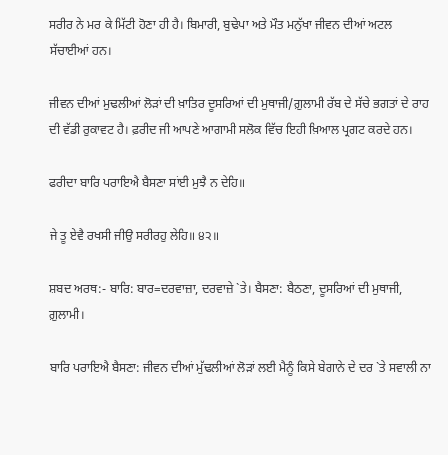ਸਰੀਰ ਨੇ ਮਰ ਕੇ ਮਿੱਟੀ ਹੋਣਾ ਹੀ ਹੈ। ਬਿਮਾਰੀ, ਬੁਢੇਪਾ ਅਤੇ ਮੌਤ ਮਨੁੱਖਾ ਜੀਵਨ ਦੀਆਂ ਅਟਲ ਸੱਚਾਈਆਂ ਹਨ।

ਜੀਵਨ ਦੀਆਂ ਮੁਢਲੀਆਂ ਲੋੜਾਂ ਦੀ ਖ਼ਾਤਿਰ ਦੂਸਰਿਆਂ ਦੀ ਮੁਥਾਜੀ/ਗ਼ੁਲਾਮੀ ਰੱਬ ਦੇ ਸੱਚੇ ਭਗਤਾਂ ਦੇ ਰਾਹ ਦੀ ਵੱਡੀ ਰੁਕਾਵਟ ਹੈ। ਫ਼ਰੀਦ ਜੀ ਆਪਣੇ ਆਗਾਮੀ ਸਲੋਕ ਵਿੱਚ ਇਹੀ ਖ਼ਿਆਲ ਪ੍ਰਗਟ ਕਰਦੇ ਹਨ।

ਫਰੀਦਾ ਬਾਰਿ ਪਰਾਇਐ ਬੈਸਣਾ ਸਾਂਈ ਮੁਝੈ ਨ ਦੇਹਿ॥

ਜੇ ਤੂ ਏਵੈ ਰਖਸੀ ਜੀਉ ਸਰੀਰਹੁ ਲੇਹਿ॥ ੪੨॥

ਸ਼ਬਦ ਅਰਥ:- ਬਾਰਿ: ਬਾਰ=ਦਰਵਾਜ਼ਾ, ਦਰਵਾਜ਼ੇ `ਤੇ। ਬੈਸਣਾ: ਬੈਠਣਾ, ਦੂਸਰਿਆਂ ਦੀ ਮੁਥਾਜੀ, ਗ਼ੁਲਾਮੀ।

ਬਾਰਿ ਪਰਾਇਐ ਬੈਸਣਾ: ਜੀਵਨ ਦੀਆਂ ਮੁੱਢਲੀਆਂ ਲੋੜਾਂ ਲਈ ਮੈਨੂੰ ਕਿਸੇ ਬੇਗਾਨੇ ਦੇ ਦਰ `ਤੇ ਸਵਾਲੀ ਨਾ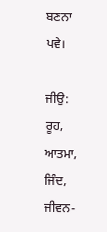ਬਣਨਾ ਪਵੇ।

ਜੀਉ: ਰੂਹ, ਆਤਮਾ, ਜਿੰਦ, ਜੀਵਨ-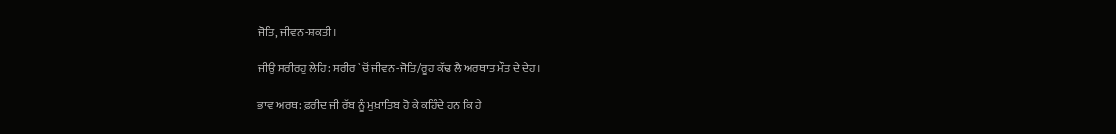ਜੋਤਿ, ਜੀਵਨ-ਸ਼ਕਤੀ।

ਜੀਉ ਸਰੀਰਹੁ ਲੇਹਿ: ਸਰੀਰ `ਚੋਂ ਜੀਵਨ-ਜੋਤਿ/ਰੂਹ ਕੱਢ ਲੈ ਅਰਥਾਤ ਮੌਤ ਦੇ ਦੇਹ।

ਭਾਵ ਅਰਥ: ਫ਼ਰੀਦ ਜੀ ਰੱਬ ਨੂੰ ਮੁਖ਼ਾਤਿਬ ਹੋ ਕੇ ਕਹਿੰਦੇ ਹਨ ਕਿ ਹੇ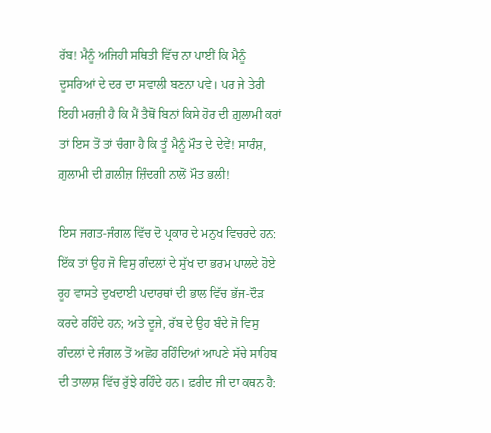ਰੱਬ! ਮੈਨੂੰ ਅਜਿਹੀ ਸਥਿਤੀ ਵਿੱਚ ਨਾ ਪਾਈਂ ਕਿ ਮੈਨੂੰ ਦੂਸਰਿਆਂ ਦੇ ਦਰ ਦਾ ਸਵਾਲੀ ਬਣਨਾ ਪਵੇ। ਪਰ ਜੇ ਤੇਰੀ ਇਹੀ ਮਰਜ਼ੀ ਹੈ ਕਿ ਮੈਂ ਤੈਥੋਂ ਬਿਨਾਂ ਕਿਸੇ ਹੋਰ ਦੀ ਗ਼ੁਲਾਮੀ ਕਰਾਂ ਤਾਂ ਇਸ ਤੋਂ ਤਾਂ ਚੰਗਾ ਹੈ ਕਿ ਤੂੰ ਮੈਨੂੰ ਮੌਤ ਦੇ ਦੇਵੇਂ! ਸਾਰੰਸ਼, ਗ਼ੁਲਾਮੀ ਦੀ ਗ਼ਲੀਜ਼ ਜ਼ਿੰਦਗੀ ਨਾਲੋਂ ਮੌਤ ਭਲੀ!

ਇਸ ਜਗਤ-ਜੰਗਲ ਵਿੱਚ ਦੋ ਪ੍ਰਕਾਰ ਦੇ ਮਨੁਖ ਵਿਚਰਦੇ ਹਨ: ਇੱਕ ਤਾਂ ਉਹ ਜੋ ਵਿਸੁ ਗੰਦਲਾਂ ਦੇ ਸੁੱਖ ਦਾ ਭਰਮ ਪਾਲਦੇ ਹੋਏ ਰੂਹ ਵਾਸਤੇ ਦੁਖਦਾਈ ਪਦਾਰਥਾਂ ਦੀ ਭਾਲ ਵਿੱਚ ਭੱਜ-ਦੌੜ ਕਰਦੇ ਰਹਿੰਦੇ ਹਨ; ਅਤੇ ਦੂਜੇ, ਰੱਬ ਦੇ ਉਹ ਬੰਦੇ ਜੋ ਵਿਸੁ ਗੰਦਲਾਂ ਦੇ ਜੰਗਲ ਤੋਂ ਅਛੋਹ ਰਹਿੰਦਿਆਂ ਆਪਣੇ ਸੱਚੇ ਸਾਹਿਬ ਦੀ ਤਾਲਾਸ਼ ਵਿੱਚ ਰੁੱਝੇ ਰਹਿੰਦੇ ਹਨ। ਫ਼ਰੀਦ ਜੀ ਦਾ ਕਥਨ ਹੈ: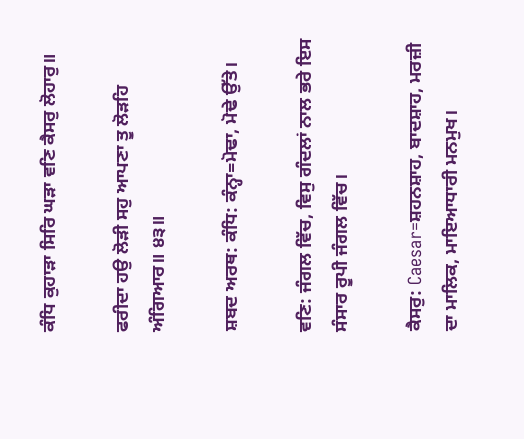ਕੰਧਿ ਕੁਹਾੜਾ ਸਿਰਿ ਘੜਾ ਵਣਿ ਕੈਸਰੁ ਲੋਹਾਰੁ॥

ਫਰੀਦਾ ਹਉ ਲੋੜੀ ਸਹੁ ਆਪਣਾ ਤੂ ਲੋੜਹਿ ਅੰਗਿਆਰ॥ ੪੩॥

ਸ਼ਬਦ ਅਰਥ: ਕੰਧਿ: ਕੰਨ੍ਹਾ=ਮੋਢਾ, ਮੋਢੇ ਉੱਤੇ।

ਵਣਿ: ਜੰਗਲ ਵਿੱਚ, ਵਿਸੁ ਗੰਦਲਾਂ ਨਾਲ ਭਰੇ ਇਸ ਸੰਸਾਰ ਰੂਪੀ ਜੰਗਲ ਵਿੱਚ।

ਕੈਸਰੁ: Caesar=ਸ਼ਹਨਸ਼ਾਹ, ਬਾਦਸ਼ਾਹ, ਮਰਜ਼ੀ ਦਾ ਮਾਲਿਕ, ਮਾਇਆਧਾਰੀ ਮਨਮੁਖ।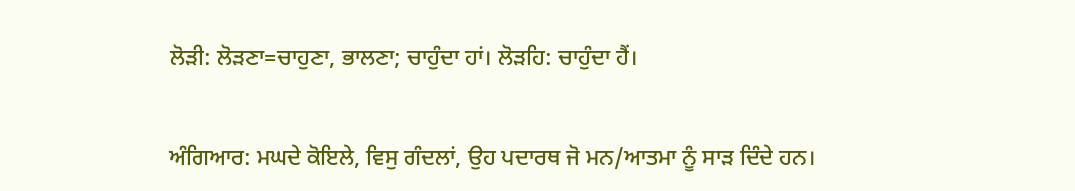ਲੋੜੀ: ਲੋੜਣਾ=ਚਾਹੁਣਾ, ਭਾਲਣਾ; ਚਾਹੁੰਦਾ ਹਾਂ। ਲੋੜਹਿ: ਚਾਹੁੰਦਾ ਹੈਂ।

ਅੰਗਿਆਰ: ਮਘਦੇ ਕੋਇਲੇ, ਵਿਸੁ ਗੰਦਲਾਂ, ਉਹ ਪਦਾਰਥ ਜੋ ਮਨ/ਆਤਮਾ ਨੂੰ ਸਾੜ ਦਿੰਦੇ ਹਨ।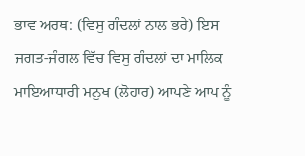ਭਾਵ ਅਰਥ: (ਵਿਸੁ ਗੰਦਲਾਂ ਨਾਲ ਭਰੇ) ਇਸ ਜਗਤ-ਜੰਗਲ ਵਿੱਚ ਵਿਸੁ ਗੰਦਲਾਂ ਦਾ ਮਾਲਿਕ ਮਾਇਆਧਾਰੀ ਮਨੁਖ (ਲੋਹਾਰ) ਆਪਣੇ ਆਪ ਨੂੰ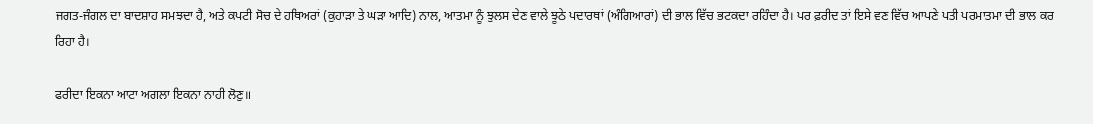ਜਗਤ-ਜੰਗਲ ਦਾ ਬਾਦਸ਼ਾਹ ਸਮਝਦਾ ਹੈ, ਅਤੇ ਕਪਟੀ ਸੋਚ ਦੇ ਹਥਿਅਰਾਂ (ਕੁਹਾੜਾ ਤੇ ਘੜਾ ਆਦਿ) ਨਾਲ, ਆਤਮਾ ਨੂੰ ਝੁਲਸ ਦੇਣ ਵਾਲੇ ਝੂਠੇ ਪਦਾਰਥਾਂ (ਅੰਗਿਆਰਾਂ) ਦੀ ਭਾਲ ਵਿੱਚ ਭਟਕਦਾ ਰਹਿੰਦਾ ਹੈ। ਪਰ ਫ਼ਰੀਦ ਤਾਂ ਇਸੇ ਵਣ ਵਿੱਚ ਆਪਣੇ ਪਤੀ ਪਰਮਾਤਮਾ ਦੀ ਭਾਲ ਕਰ ਰਿਹਾ ਹੈ।

ਫਰੀਦਾ ਇਕਨਾ ਆਟਾ ਅਗਲਾ ਇਕਨਾ ਨਾਹੀ ਲੋਣੁ॥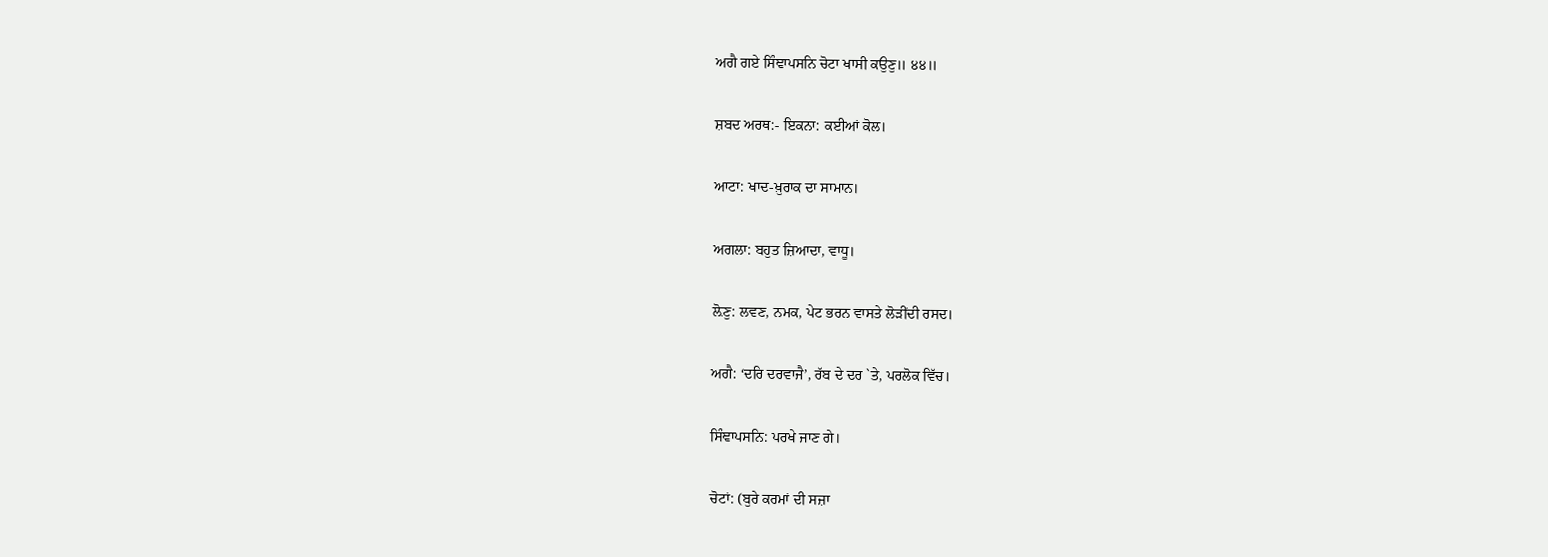ਅਗੈ ਗਏ ਸਿੰਞਾਪਸਨਿ ਚੋਟਾ ਖਾਸੀ ਕਉਣੁ॥ ੪੪॥

ਸ਼ਬਦ ਅਰਥ:- ਇਕਨਾ: ਕਈਆਂ ਕੋਲ।

ਆਟਾ: ਖਾਦ-ਖ਼ੁਰਾਕ ਦਾ ਸਾਮਾਨ।

ਅਗਲਾ: ਬਹੁਤ ਜ਼ਿਆਦਾ, ਵਾਧੂ।

ਲ਼ੋਣੁ: ਲਵਣ, ਨਮਕ, ਪੇਟ ਭਰਨ ਵਾਸਤੇ ਲੋੜੀਂਦੀ ਰਸਦ।

ਅਗੈ: ‘ਦਰਿ ਦਰਵਾਜੈ’, ਰੱਬ ਦੇ ਦਰ `ਤੇ, ਪਰਲੋਕ ਵਿੱਚ।

ਸਿੰਞਾਪਸਨਿ: ਪਰਖੇ ਜਾਣ ਗੇ।

ਚੋਟਾਂ: (ਬੁਰੇ ਕਰਮਾਂ ਦੀ ਸਜ਼ਾ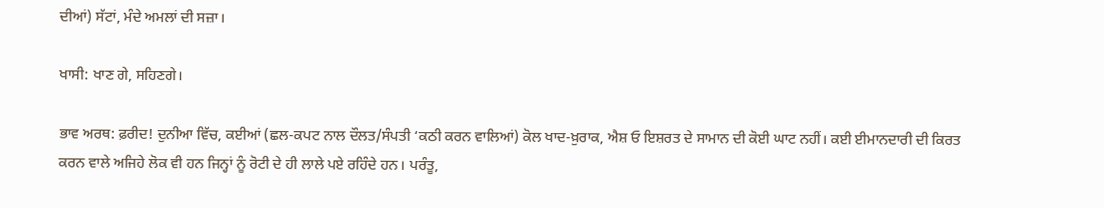ਦੀਆਂ) ਸੱਟਾਂ, ਮੰਦੇ ਅਮਲਾਂ ਦੀ ਸਜ਼ਾ।

ਖਾਸੀ: ਖਾਣ ਗੇ, ਸਹਿਣਗੇ।

ਭਾਵ ਅਰਥ: ਫ਼ਰੀਦ! ਦੁਨੀਆ ਵਿੱਚ, ਕਈਆਂ (ਛਲ-ਕਪਟ ਨਾਲ ਦੌਲਤ/ਸੰਪਤੀ ‘ਕਠੀ ਕਰਨ ਵਾਲਿਆਂ) ਕੋਲ ਖਾਦ-ਖ਼ੁਰਾਕ, ਐਸ਼ ਓ ਇਸ਼ਰਤ ਦੇ ਸਾਮਾਨ ਦੀ ਕੋਈ ਘਾਟ ਨਹੀਂ। ਕਈ ਈਮਾਨਦਾਰੀ ਦੀ ਕਿਰਤ ਕਰਨ ਵਾਲੇ ਅਜਿਹੇ ਲੋਕ ਵੀ ਹਨ ਜਿਨ੍ਹਾਂ ਨੂੰ ਰੋਟੀ ਦੇ ਹੀ ਲਾਲੇ ਪਏ ਰਹਿੰਦੇ ਹਨ। ਪਰੰਤੂ,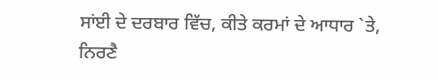ਸਾਂਈ ਦੇ ਦਰਬਾਰ ਵਿੱਚ, ਕੀਤੇ ਕਰਮਾਂ ਦੇ ਆਧਾਰ `ਤੇ, ਨਿਰਣੈ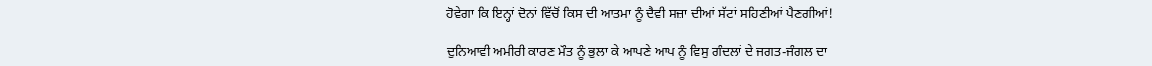ਹੋਵੇਗਾ ਕਿ ਇਨ੍ਹਾਂ ਦੋਨਾਂ ਵਿੱਚੋਂ ਕਿਸ ਦੀ ਆਤਮਾ ਨੂੰ ਦੈਵੀ ਸਜ਼ਾ ਦੀਆਂ ਸੱਟਾਂ ਸਹਿਣੀਆਂ ਪੈਣਗੀਆਂ!

ਦੁਨਿਆਵੀ ਅਮੀਰੀ ਕਾਰਣ ਮੌਤ ਨੂੰ ਭੁਲਾ ਕੇ ਆਪਣੇ ਆਪ ਨੂੰ ਵਿਸੁ ਗੰਦਲਾਂ ਦੇ ਜਗਤ-ਜੰਗਲ ਦਾ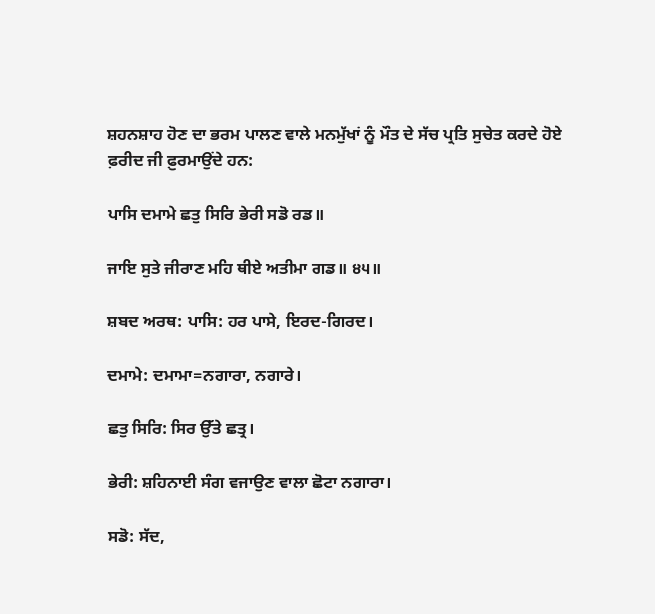ਸ਼ਹਨਸ਼ਾਹ ਹੋਣ ਦਾ ਭਰਮ ਪਾਲਣ ਵਾਲੇ ਮਨਮੁੱਖਾਂ ਨੂੰ ਮੌਤ ਦੇ ਸੱਚ ਪ੍ਰਤਿ ਸੁਚੇਤ ਕਰਦੇ ਹੋਏ ਫ਼ਰੀਦ ਜੀ ਫ਼ੁਰਮਾਉਂਦੇ ਹਨ:

ਪਾਸਿ ਦਮਾਮੇ ਛਤੁ ਸਿਰਿ ਭੇਰੀ ਸਡੋ ਰਡ॥

ਜਾਇ ਸੁਤੇ ਜੀਰਾਣ ਮਹਿ ਥੀਏ ਅਤੀਮਾ ਗਡ॥ ੪੫॥

ਸ਼ਬਦ ਅਰਥ: ਪਾਸਿ: ਹਰ ਪਾਸੇ, ਇਰਦ-ਗਿਰਦ।

ਦਮਾਮੇ: ਦਮਾਮਾ=ਨਗਾਰਾ, ਨਗਾਰੇ।

ਛਤੁ ਸਿਰਿ: ਸਿਰ ਉੱਤੇ ਛਤ੍ਰ।

ਭੇਰੀ: ਸ਼ਹਿਨਾਈ ਸੰਗ ਵਜਾਉਣ ਵਾਲਾ ਛੋਟਾ ਨਗਾਰਾ।

ਸਡੋ: ਸੱਦ,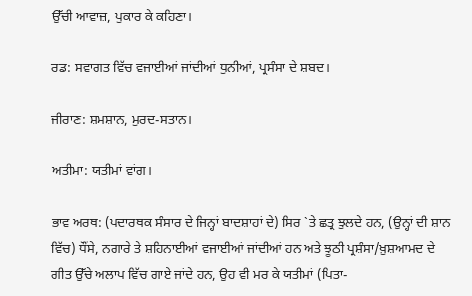ਉੱਚੀ ਆਵਾਜ਼, ਪੁਕਾਰ ਕੇ ਕਹਿਣਾ।

ਰਡ: ਸਵਾਗਤ ਵਿੱਚ ਵਜਾਈਆਂ ਜਾਂਦੀਆਂ ਧੁਨੀਆਂ, ਪ੍ਰਸੰਸਾ ਦੇ ਸ਼ਬਦ।

ਜੀਰਾਣ: ਸ਼ਮਸ਼ਾਨ, ਮੁਰਦ-ਸਤਾਨ।

ਅਤੀਮਾ: ਯਤੀਮਾਂ ਵਾਂਗ।

ਭਾਵ ਅਰਥ: (ਪਦਾਰਥਕ ਸੰਸਾਰ ਦੇ ਜਿਨ੍ਹਾਂ ਬਾਦਸ਼ਾਹਾਂ ਦੇ) ਸਿਰ `ਤੇ ਛਤ੍ਰ ਝੁਲਦੇ ਹਨ, (ਉਨ੍ਹਾਂ ਦੀ ਸ਼ਾਨ ਵਿੱਚ) ਧੌਂਸੇ, ਨਗਾਰੇ ਤੇ ਸ਼ਹਿਨਾਈਆਂ ਵਜਾਈਆਂ ਜਾਂਦੀਆਂ ਹਨ ਅਤੇ ਝੂਠੀ ਪ੍ਰਸ਼ੰਸਾ/ਖ਼ੁਸ਼ਆਮਦ ਦੇ ਗੀਤ ਉੱਚੇ ਅਲਾਪ ਵਿੱਚ ਗਾਏ ਜਾਂਦੇ ਹਨ, ਉਹ ਵੀ ਮਰ ਕੇ ਯਤੀਮਾਂ (ਪਿਤਾ-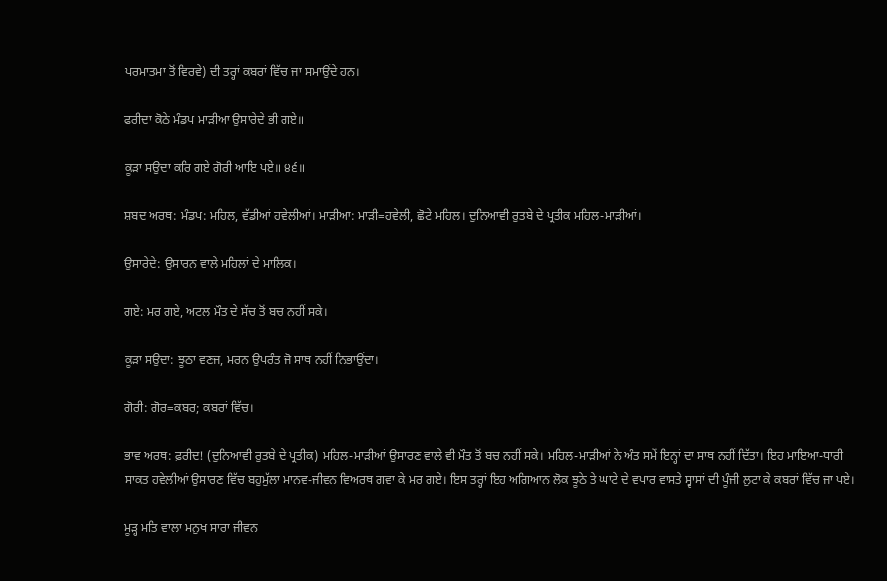ਪਰਮਾਤਮਾ ਤੋਂ ਵਿਰਵੇ) ਦੀ ਤਰ੍ਹਾਂ ਕਬਰਾਂ ਵਿੱਚ ਜਾ ਸਮਾਉਂਦੇ ਹਨ।

ਫਰੀਦਾ ਕੋਠੇ ਮੰਡਪ ਮਾੜੀਆ ਉਸਾਰੇਦੇ ਭੀ ਗਏ॥

ਕੂੜਾ ਸਉਦਾ ਕਰਿ ਗਏ ਗੋਰੀ ਆਇ ਪਏ॥ ੪੬॥

ਸ਼ਬਦ ਅਰਥ: ਮੰਡਪ: ਮਹਿਲ, ਵੱਡੀਆਂ ਹਵੇਲੀਆਂ। ਮਾੜੀਆ: ਮਾੜੀ=ਹਵੇਲੀ, ਛੋਟੇ ਮਹਿਲ। ਦੁਨਿਆਵੀ ਰੁਤਬੇ ਦੇ ਪ੍ਰਤੀਕ ਮਹਿਲ-ਮਾੜੀਆਂ।

ਉਸਾਰੇਦੇ: ਉਸਾਰਨ ਵਾਲੇ ਮਹਿਲਾਂ ਦੇ ਮਾਲਿਕ।

ਗਏ: ਮਰ ਗਏ, ਅਟਲ ਮੌਤ ਦੇ ਸੱਚ ਤੋਂ ਬਚ ਨਹੀਂ ਸਕੇ।

ਕੂੜਾ ਸਉਦਾ: ਝੂਠਾ ਵਣਜ, ਮਰਨ ਉਪਰੰਤ ਜੋ ਸਾਥ ਨਹੀਂ ਨਿਭਾਉਂਦਾ।

ਗੋਰੀ: ਗੋਰ=ਕਬਰ; ਕਬਰਾਂ ਵਿੱਚ।

ਭਾਵ ਅਰਥ: ਫ਼ਰੀਦ! (ਦੁਨਿਆਵੀ ਰੁਤਬੇ ਦੇ ਪ੍ਰਤੀਕ) ਮਹਿਲ-ਮਾੜੀਆਂ ਉਸਾਰਣ ਵਾਲੇ ਵੀ ਮੌਤ ਤੋਂ ਬਚ ਨਹੀਂ ਸਕੇ। ਮਹਿਲ-ਮਾੜੀਆਂ ਨੇ ਅੰਤ ਸਮੇਂ ਇਨ੍ਹਾਂ ਦਾ ਸਾਥ ਨਹੀਂ ਦਿੱਤਾ। ਇਹ ਮਾਇਆ-ਧਾਰੀ ਸਾਕਤ ਹਵੇਲੀਆਂ ਉਸਾਰਣ ਵਿੱਚ ਬਹੁਮੁੱਲਾ ਮਾਨਵ-ਜੀਵਨ ਵਿਅਰਥ ਗਵਾ ਕੇ ਮਰ ਗਏ। ਇਸ ਤਰ੍ਹਾਂ ਇਹ ਅਗਿਆਨ ਲੋਕ ਝੂਠੇ ਤੇ ਘਾਟੇ ਦੇ ਵਪਾਰ ਵਾਸਤੇ ਸ੍ਵਾਸਾਂ ਦੀ ਪੂੰਜੀ ਲੁਟਾ ਕੇ ਕਬਰਾਂ ਵਿੱਚ ਜਾ ਪਏ।

ਮੂੜ੍ਹ ਮਤਿ ਵਾਲਾ ਮਨੁਖ ਸਾਰਾ ਜੀਵਨ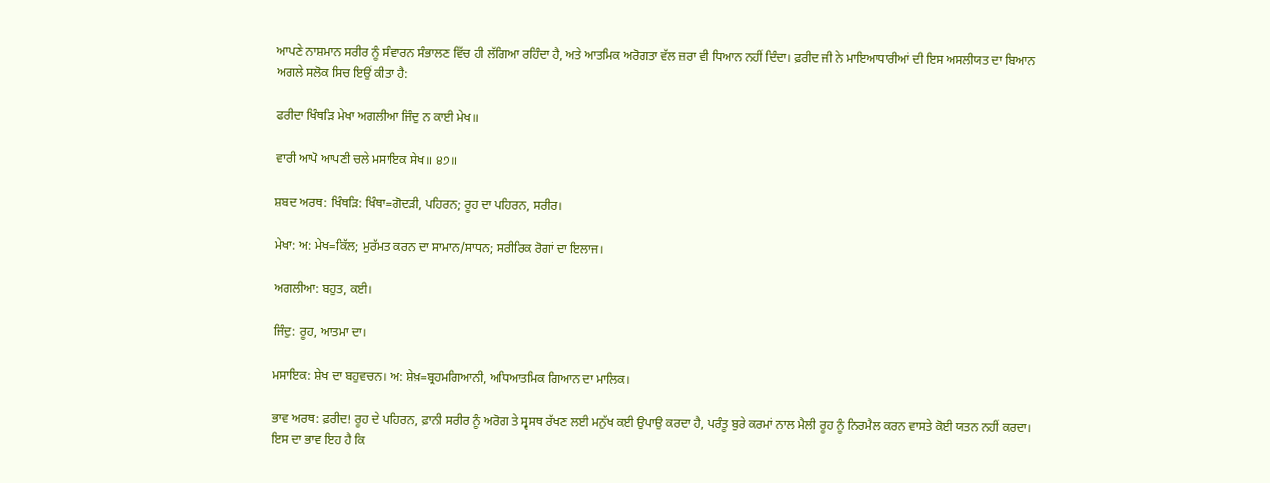ਆਪਣੇ ਨਾਸ਼ਮਾਨ ਸਰੀਰ ਨੂੰ ਸੰਵਾਰਨ ਸੰਭਾਲਣ ਵਿੱਚ ਹੀ ਲੱਗਿਆ ਰਹਿੰਦਾ ਹੈ, ਅਤੇ ਆਤਮਿਕ ਅਰੋਗਤਾ ਵੱਲ ਜ਼ਰਾ ਵੀ ਧਿਆਨ ਨਹੀਂ ਦਿੰਦਾ। ਫ਼ਰੀਦ ਜੀ ਨੇ ਮਾਇਆਧਾਰੀਆਂ ਦੀ ਇਸ ਅਸਲੀਯਤ ਦਾ ਬਿਆਨ ਅਗਲੇ ਸਲੋਕ ਸਿਚ ਇਉਂ ਕੀਤਾ ਹੈ:

ਫਰੀਦਾ ਖਿੰਥੜਿ ਮੇਖਾ ਅਗਲੀਆ ਜਿੰਦੁ ਨ ਕਾਈ ਮੇਖ॥

ਵਾਰੀ ਆਪੋ ਆਪਣੀ ਚਲੇ ਮਸਾਇਕ ਸੇਖ॥ ੪੭॥

ਸ਼ਬਦ ਅਰਥ: ਖਿੰਥੜਿ: ਖਿੰਥਾ=ਗੋਦੜੀ, ਪਹਿਰਨ; ਰੂਹ ਦਾ ਪਹਿਰਨ, ਸਰੀਰ।

ਮੇਖਾ: ਅ: ਮੇਖ=ਕਿੱਲ; ਮੁਰੱਮਤ ਕਰਨ ਦਾ ਸਾਮਾਨ/ਸਾਧਨ; ਸਰੀਰਿਕ ਰੋਗਾਂ ਦਾ ਇਲਾਜ।

ਅਗਲੀਆ: ਬਹੁਤ, ਕਈ।

ਜਿੰਦੁ: ਰੂਹ, ਆਤਮਾ ਦਾ।

ਮਸਾਇਕ: ਸ਼ੇਖ ਦਾ ਬਹੁਵਚਨ। ਅ: ਸ਼ੇਖ਼=ਬ੍ਰਹਮਗਿਆਨੀ, ਅਧਿਆਤਮਿਕ ਗਿਆਨ ਦਾ ਮਾਲਿਕ।

ਭਾਵ ਅਰਥ: ਫ਼ਰੀਦ! ਰੂਹ ਦੇ ਪਹਿਰਨ, ਫ਼ਾਨੀ ਸਰੀਰ ਨੂੰ ਅਰੋਗ ਤੇ ਸ੍ਵਸਥ ਰੱਖਣ ਲਈ ਮਨੁੱਖ ਕਈ ਉਪਾਉ ਕਰਦਾ ਹੈ, ਪਰੰਤੂ ਬੁਰੇ ਕਰਮਾਂ ਨਾਲ ਮੈਲੀ ਰੂਹ ਨੂੰ ਨਿਰਮੈਲ ਕਰਨ ਵਾਸਤੇ ਕੋਈ ਯਤਨ ਨਹੀਂ ਕਰਦਾ। ਇਸ ਦਾ ਭਾਵ ਇਹ ਹੈ ਕਿ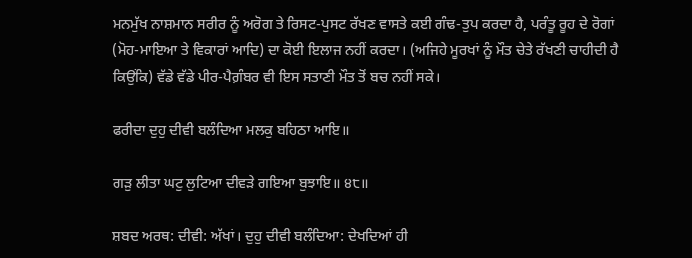ਮਨਮੁੱਖ ਨਾਸ਼ਮਾਨ ਸਰੀਰ ਨੂੰ ਅਰੋਗ ਤੇ ਰਿਸਟ-ਪੁਸਟ ਰੱਖਣ ਵਾਸਤੇ ਕਈ ਗੰਢ-ਤੁਪ ਕਰਦਾ ਹੈ, ਪਰੰਤੂ ਰੂਹ ਦੇ ਰੋਗਾਂ (ਮੋਹ-ਮਾਇਆ ਤੇ ਵਿਕਾਰਾਂ ਆਦਿ) ਦਾ ਕੋਈ ਇਲਾਜ ਨਹੀਂ ਕਰਦਾ। (ਅਜਿਹੇ ਮੂਰਖਾਂ ਨੂੰ ਮੌਤ ਚੇਤੇ ਰੱਖਣੀ ਚਾਹੀਦੀ ਹੈ ਕਿਉਂਕਿ) ਵੱਡੇ ਵੱਡੇ ਪੀਰ-ਪੈਗ਼ੰਬਰ ਵੀ ਇਸ ਸਤਾਣੀ ਮੌਤ ਤੋਂ ਬਚ ਨਹੀਂ ਸਕੇ।

ਫਰੀਦਾ ਦੁਹੁ ਦੀਵੀ ਬਲੰਦਿਆ ਮਲਕੁ ਬਹਿਠਾ ਆਇ॥

ਗੜੁ ਲੀਤਾ ਘਟੁ ਲੁਟਿਆ ਦੀਵੜੇ ਗਇਆ ਬੁਝਾਇ॥ ੪੮॥

ਸ਼ਬਦ ਅਰਥ: ਦੀਵੀ: ਅੱਖਾਂ। ਦੁਹੁ ਦੀਵੀ ਬਲੰਦਿਆ: ਦੇਖਦਿਆਂ ਹੀ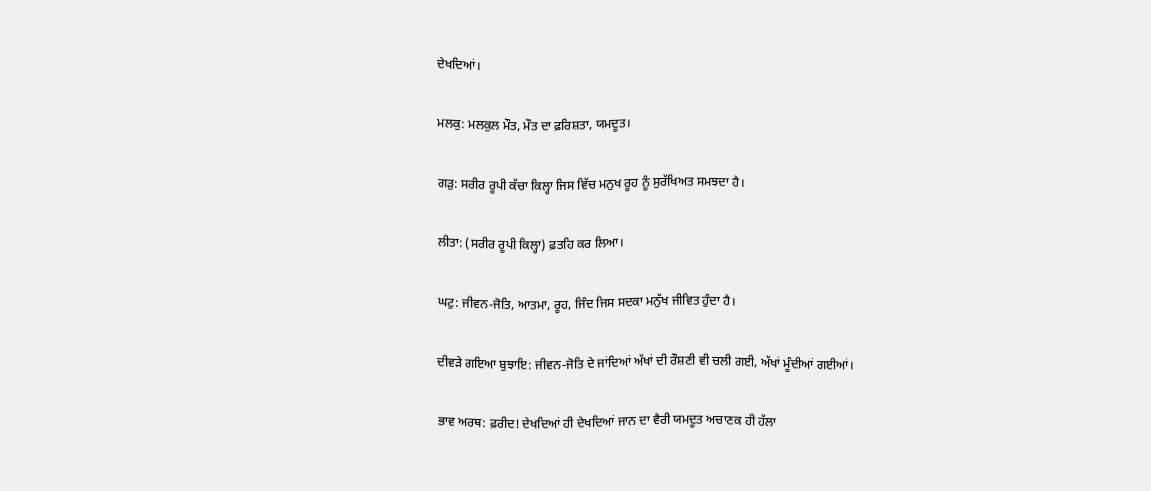ਦੇਖਦਿਆਂ।

ਮਲਕੁ: ਮਲਕੁਲ ਮੌਤ, ਮੌਤ ਦਾ ਫ਼ਰਿਸ਼ਤਾ, ਯਮਦੂਤ।

ਗੜੁ: ਸਰੀਰ ਰੂਪੀ ਕੱਚਾ ਕਿਲ੍ਹਾ ਜਿਸ ਵਿੱਚ ਮਨੁਖ ਰੂਹ ਨੂੰ ਸੁਰੱਖਿਅਤ ਸਮਝਦਾ ਹੈ।

ਲੀਤਾ: (ਸਰੀਰ ਰੂਪੀ ਕਿਲ੍ਹਾ) ਫ਼ਤਹਿ ਕਰ ਲਿਆ।

ਘਟੁ: ਜੀਵਨ-ਜੋਤਿ, ਆਤਮਾ, ਰੂਹ, ਜਿੰਦ ਜਿਸ ਸਦਕਾ ਮਨੁੱਖ ਜੀਵਿਤ ਹੁੰਦਾ ਹੈ।

ਦੀਵੜੇ ਗਇਆ ਬੁਝਾਇ: ਜੀਵਨ-ਜੋਤਿ ਦੇ ਜਾਂਦਿਆਂ ਅੱਖਾਂ ਦੀ ਰੌਸ਼ਣੀ ਵੀ ਚਲੀ ਗਈ, ਅੱਖਾਂ ਮੂੰਦੀਆਂ ਗਈਆਂ।

ਭਾਵ ਅਰਥ: ਫ਼ਰੀਦ! ਦੇਖਦਿਆਂ ਹੀ ਦੇਖਦਿਆਂ ਜਾਨ ਦਾ ਵੈਰੀ ਯਮਦੂਤ ਅਚਾਣਕ ਹੀ ਹੱਲਾ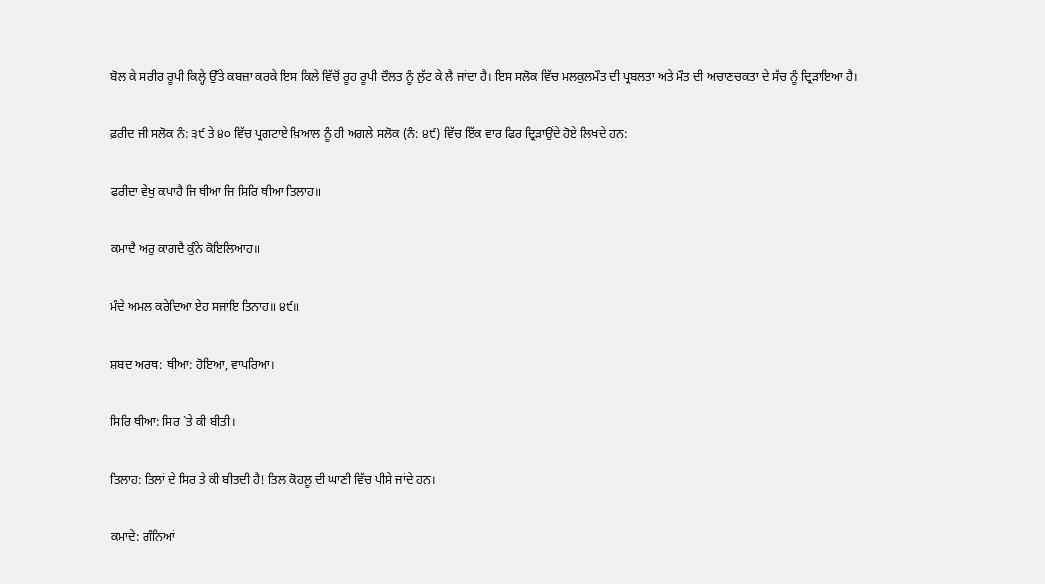ਬੋਲ ਕੇ ਸਰੀਰ ਰੂਪੀ ਕਿਲ੍ਹੇ ਉੱਤੇ ਕਬਜ਼ਾ ਕਰਕੇ ਇਸ ਕਿਲੇ ਵਿੱਚੋਂ ਰੂਹ ਰੂਪੀ ਦੌਲਤ ਨੂੰ ਲੁੱਟ ਕੇ ਲੈ ਜਾਂਦਾ ਹੈ। ਇਸ ਸਲੋਕ ਵਿੱਚ ਮਲਕੁਲਮੌਤ ਦੀ ਪ੍ਰਬਲਤਾ ਅਤੇ ਮੌਤ ਦੀ ਅਚਾਣਚਕਤਾ ਦੇ ਸੱਚ ਨੂੰ ਦ੍ਰਿੜਾਇਆ ਹੈ।

ਫ਼ਰੀਦ ਜੀ ਸਲੋਕ ਨੰ: ੩੯ ਤੇ ੪੦ ਵਿੱਚ ਪ੍ਰਗਟਾਏ ਖ਼ਿਆਲ ਨੂੰ ਹੀ ਅਗਲੇ ਸਲੋਕ (ਨੰ: ੪੯) ਵਿੱਚ ਇੱਕ ਵਾਰ ਫਿਰ ਦ੍ਰਿੜਾਉਂਦੇ ਹੋਏ ਲਿਖਦੇ ਹਨ:

ਫਰੀਦਾ ਵੇਖੁ ਕਪਾਹੈ ਜਿ ਥੀਆ ਜਿ ਸਿਰਿ ਥੀਆ ਤਿਲਾਹ॥

ਕਮਾਦੈ ਅਰੁ ਕਾਗਦੈ ਕੁੰਨੇ ਕੋਇਲਿਆਹ॥

ਮੰਦੇ ਅਮਲ ਕਰੇਦਿਆ ਏਹ ਸਜਾਇ ਤਿਨਾਹ॥ ੪੯॥

ਸ਼ਬਦ ਅਰਥ: ਥੀਆ: ਹੋਇਆ, ਵਾਪਰਿਆ।

ਸਿਰਿ ਥੀਆ: ਸਿਰ `ਤੇ ਕੀ ਬੀਤੀ।

ਤਿਲਾਹ: ਤਿਲਾਂ ਦੇ ਸਿਰ ਤੇ ਕੀ ਬੀਤਦੀ ਹੈ! ਤਿਲ ਕੋਹਲੂ ਦੀ ਘਾਣੀ ਵਿੱਚ ਪੀਸੇ ਜਾਂਦੇ ਹਨ।

ਕਮਾਦੇ: ਗੰਨਿਆਂ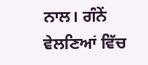ਨਾਲ। ਗੰਨੇਂ ਵੇਲਣਿਆਂ ਵਿੱਚ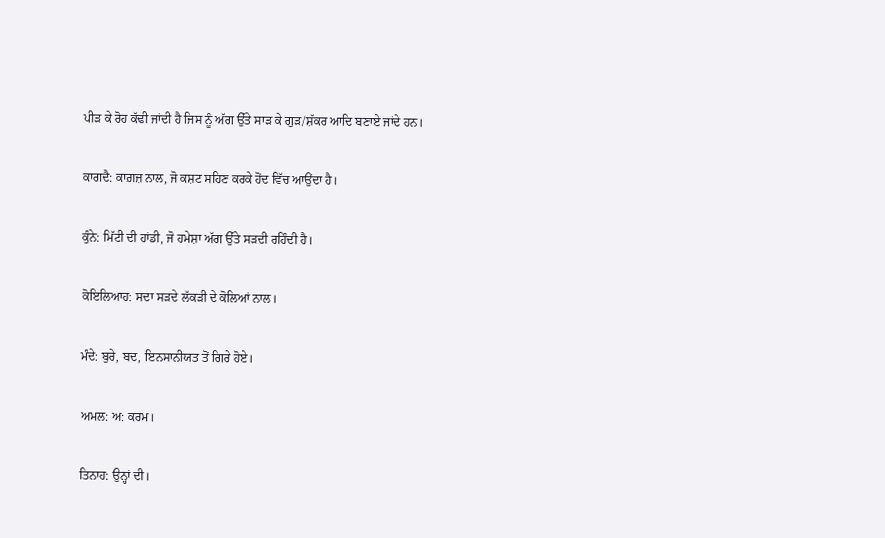ਪੀੜ ਕੇ ਰੋਹ ਕੱਢੀ ਜਾਂਦੀ ਹੈ ਜਿਸ ਨੂੰ ਅੱਗ ਉੱਤੇ ਸਾੜ ਕੇ ਗੁੜ/ਸ਼ੱਕਰ ਆਦਿ ਬਣਾਏ ਜਾਂਦੇ ਹਨ।

ਕਾਗਦੈ: ਕਾਗ਼ਜ਼ ਨਾਲ, ਜੋ ਕਸ਼ਟ ਸਹਿਣ ਕਰਕੇ ਹੋਂਦ ਵਿੱਚ ਆਉਂਦਾ ਹੈ।

ਕੁੰਨੇ: ਮਿੱਟੀ ਦੀ ਹਾਂਡੀ, ਜੋ ਹਮੇਸ਼ਾ ਅੱਗ ਉੱਤੇ ਸੜਦੀ ਰਹਿੰਦੀ ਹੈ।

ਕੋਇਲਿਆਹ: ਸਦਾ ਸੜਦੇ ਲੱਕੜੀ ਦੇ ਕੋਲਿਆਂ ਨਾਲ।

ਮੰਦੇ: ਬੁਰੇ, ਬਦ, ਇਨਸਾਨੀਯਤ ਤੋਂ ਗਿਰੇ ਹੋਏ।

ਅਮਲ: ਅ: ਕਰਮ।

ਤਿਨਾਹ: ਉਨ੍ਹਾਂ ਦੀ।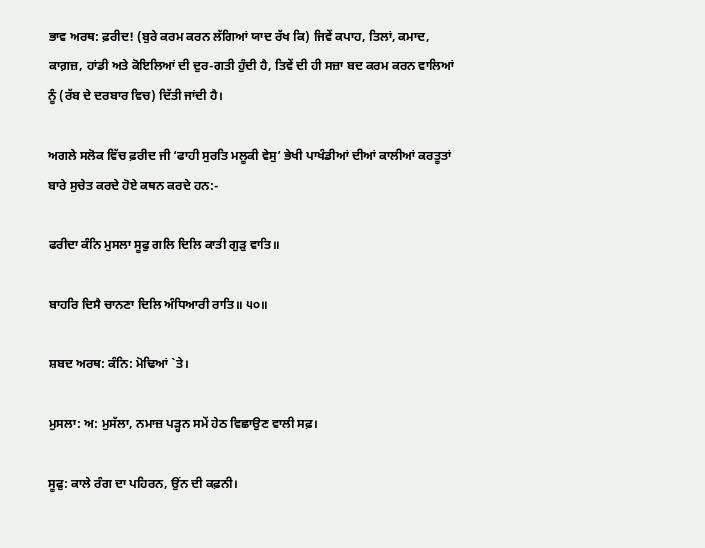ਭਾਵ ਅਰਥ: ਫ਼ਰੀਦ! (ਬੁਰੇ ਕਰਮ ਕਰਨ ਲੱਗਿਆਂ ਯਾਦ ਰੱਖ ਕਿ) ਜਿਵੇਂ ਕਪਾਹ, ਤਿਲਾਂ, ਕਮਾਦ, ਕਾਗ਼ਜ਼, ਹਾਂਡੀ ਅਤੇ ਕੋਇਲਿਆਂ ਦੀ ਦੁਰ-ਗਤੀ ਹੁੰਦੀ ਹੈ, ਤਿਵੇਂ ਦੀ ਹੀ ਸਜ਼ਾ ਬਦ ਕਰਮ ਕਰਨ ਵਾਲਿਆਂ ਨੂੰ (ਰੱਬ ਦੇ ਦਰਬਾਰ ਵਿਚ) ਦਿੱਤੀ ਜਾਂਦੀ ਹੈ।

ਅਗਲੇ ਸਲੋਕ ਵਿੱਚ ਫ਼ਰੀਦ ਜੀ ‘ਫਾਹੀ ਸੁਰਤਿ ਮਲੂਕੀ ਵੇਸੁ’ ਭੇਖੀ ਪਾਖੰਡੀਆਂ ਦੀਆਂ ਕਾਲੀਆਂ ਕਰਤੂਤਾਂ ਬਾਰੇ ਸੁਚੇਤ ਕਰਦੇ ਹੋਏ ਕਥਨ ਕਰਦੇ ਹਨ:-

ਫਰੀਦਾ ਕੰਨਿ ਮੁਸਲਾ ਸੂਫੁ ਗਲਿ ਦਿਲਿ ਕਾਤੀ ਗੁੜੁ ਵਾਤਿ॥

ਬਾਹਰਿ ਦਿਸੈ ਚਾਨਣਾ ਦਿਲਿ ਅੰਧਿਆਰੀ ਰਾਤਿ॥ ੫੦॥

ਸ਼ਬਦ ਅਰਥ: ਕੰਨਿ: ਮੋਢਿਆਂ `ਤੇ।

ਮੁਸਲਾ: ਅ: ਮੁਸੱਲਾ, ਨਮਾਜ਼ ਪੜ੍ਹਨ ਸਮੇਂ ਹੇਠ ਵਿਛਾਉਣ ਵਾਲੀ ਸਫ਼।

ਸੂਫੁ: ਕਾਲੇ ਰੰਗ ਦਾ ਪਹਿਰਨ, ਉਂਨ ਦੀ ਕਫ਼ਨੀ।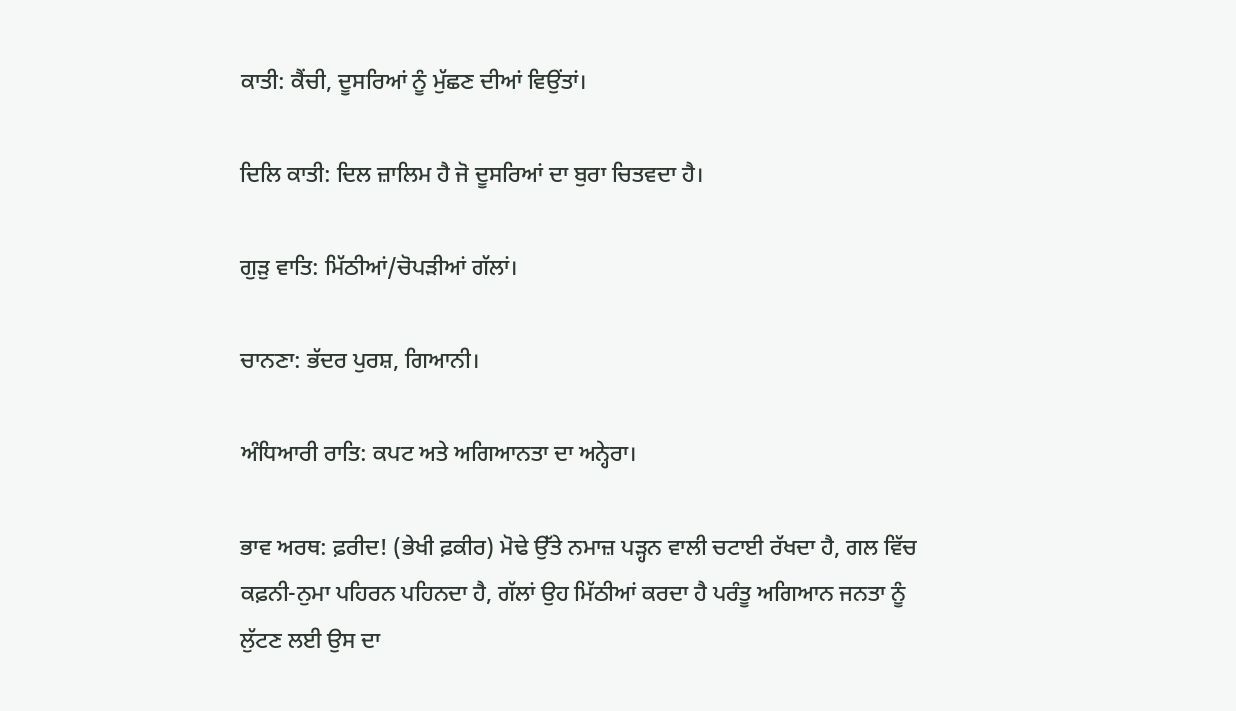ਕਾਤੀ: ਕੈਂਚੀ, ਦੂਸਰਿਆਂ ਨੂੰ ਮੁੱਛਣ ਦੀਆਂ ਵਿਉਂਤਾਂ।

ਦਿਲਿ ਕਾਤੀ: ਦਿਲ ਜ਼ਾਲਿਮ ਹੈ ਜੋ ਦੂਸਰਿਆਂ ਦਾ ਬੁਰਾ ਚਿਤਵਦਾ ਹੈ।

ਗੁੜੁ ਵਾਤਿ: ਮਿੱਠੀਆਂ/ਚੋਪੜੀਆਂ ਗੱਲਾਂ।

ਚਾਨਣਾ: ਭੱਦਰ ਪੁਰਸ਼, ਗਿਆਨੀ।

ਅੰਧਿਆਰੀ ਰਾਤਿ: ਕਪਟ ਅਤੇ ਅਗਿਆਨਤਾ ਦਾ ਅਨ੍ਹੇਰਾ।

ਭਾਵ ਅਰਥ: ਫ਼ਰੀਦ! (ਭੇਖੀ ਫ਼ਕੀਰ) ਮੋਢੇ ਉੱਤੇ ਨਮਾਜ਼ ਪੜ੍ਹਨ ਵਾਲੀ ਚਟਾਈ ਰੱਖਦਾ ਹੈ, ਗਲ ਵਿੱਚ ਕਫ਼ਨੀ-ਨੁਮਾ ਪਹਿਰਨ ਪਹਿਨਦਾ ਹੈ, ਗੱਲਾਂ ਉਹ ਮਿੱਠੀਆਂ ਕਰਦਾ ਹੈ ਪਰੰਤੂ ਅਗਿਆਨ ਜਨਤਾ ਨੂੰ ਲੁੱਟਣ ਲਈ ਉਸ ਦਾ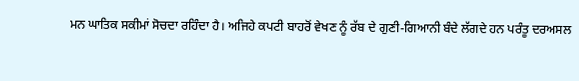ਮਨ ਘਾਤਿਕ ਸਕੀਮਾਂ ਸੋਚਦਾ ਰਹਿੰਦਾ ਹੈ। ਅਜਿਹੇ ਕਪਟੀ ਬਾਹਰੋਂ ਵੇਖਣ ਨੂੰ ਰੱਬ ਦੇ ਗੁਣੀ-ਗਿਆਨੀ ਬੰਦੇ ਲੱਗਦੇ ਹਨ ਪਰੰਤੂ ਦਰਅਸਲ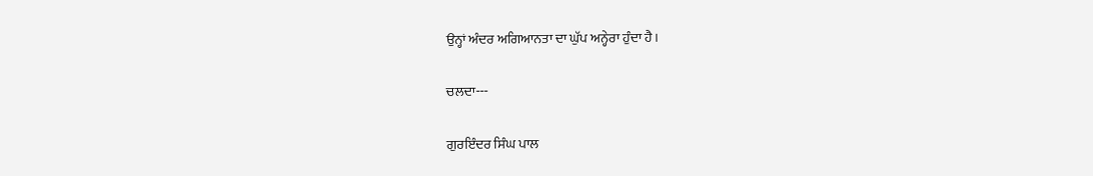ਉਨ੍ਹਾਂ ਅੰਦਰ ਅਗਿਆਨਤਾ ਦਾ ਘੁੱਪ ਅਨ੍ਹੇਰਾ ਹੁੰਦਾ ਹੈ।

ਚਲਦਾ---

ਗੁਰਇੰਦਰ ਸਿੰਘ ਪਾਲ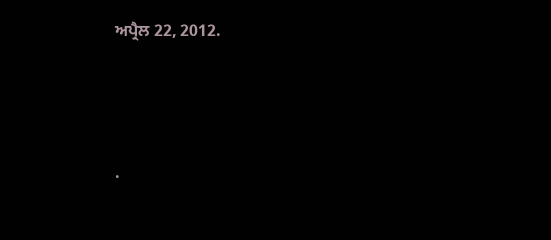ਅਪ੍ਰੈਲ 22, 2012.




.